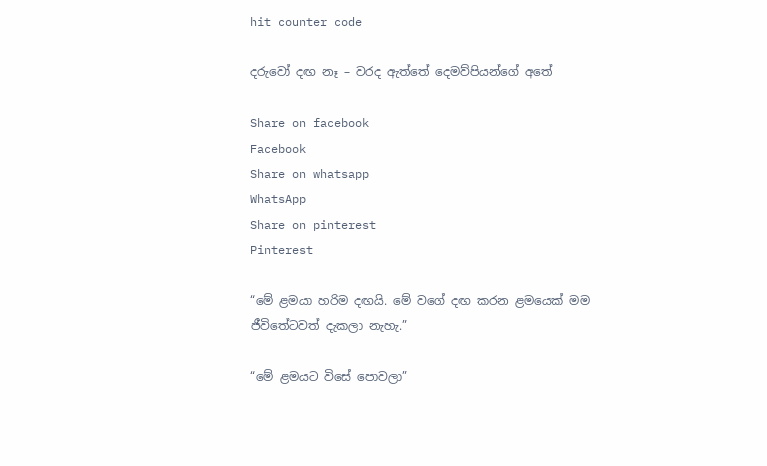hit counter code

දරුවෝ දඟ නෑ – වරද ඇත්තේ දෙමව්පියන්ගේ අතේ

Share on facebook
Facebook
Share on whatsapp
WhatsApp
Share on pinterest
Pinterest

“මේ ළමයා හරිම දඟයි. මේ වගේ දඟ කරන ළමයෙක් මම ජීවිතේටවත් දැකලා නැහැ.”

“මේ ළමයට විසේ පොවලා”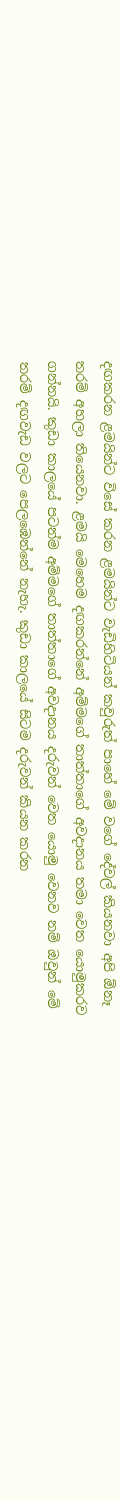දඟකරන ළමයින්ට විසේ කරන ළමයින්ට වැඩිහිටියන් කවුරුත් පාහේ මේ වගේ දේවල් කියනවා අපි ඕනෑ තරම් අහලා තියෙනවා. ළමයි මෙහෙම දඟකරන්නේ අම්මගේ තාත්තාගේ අවදානය තමා වෙත යොමුකරව ගන්නයි. කුඩා කාලයේ පටන්ම අම්මගේ තාත්තාගේ අවදානය දරුවන් වෙත යොමු වෙනව නම් ඔවුන් මේ තරම් දඟවැඩ වලට පෙලඹෙන්නේ නැහැ. කුඩා කාලයේ සිටම දරුවන් කියන කරන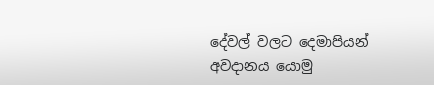දේවල් වලට දෙමාපියන් අවදානය යොමු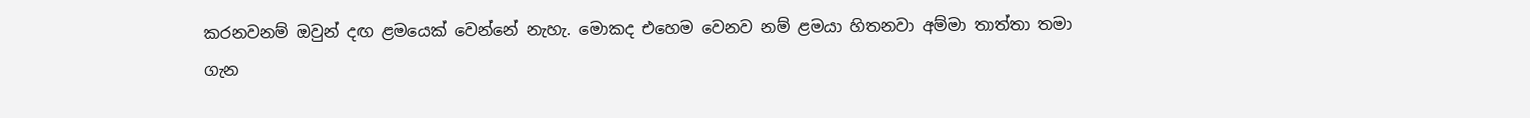කරනවනම් ඔවුන් දඟ ළමයෙක් වෙන්නේ නැහැ. මොකද එහෙම වෙනව නම් ළමයා හිතනවා අම්මා තාත්තා තමා ගැන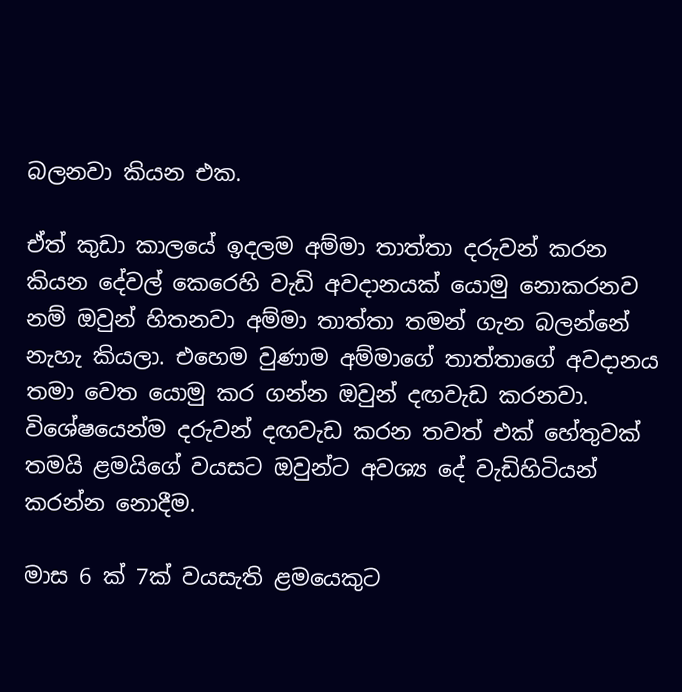බලනවා කියන එක.

ඒත් කුඩා කාලයේ ඉදලම අම්මා තාත්තා දරුවන් කරන කියන දේවල් කෙරෙහි වැඩි අවදානයක් යොමු නොකරනව නම් ඔවුන් හිතනවා අම්මා තාත්තා තමන් ගැන බලන්නේ නැහැ කියලා. එහෙම වුණාම අම්මාගේ තාත්තාගේ අවදානය තමා වෙත යොමු කර ගන්න ඔවුන් දඟවැඩ කරනවා. විශේෂයෙන්ම දරුවන් දඟවැඩ කරන තවත් එක් හේතුවක් තමයි ළමයිගේ වයසට ඔවුන්ට අවශ්‍ය දේ වැඩිහිටියන් කරන්න නොදීම.

මාස 6 ක් 7ක් වයසැති ළමයෙකුට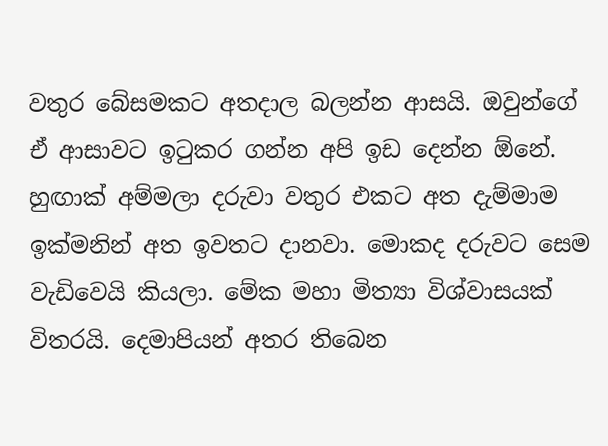වතුර බේසමකට අතදාල බලන්න ආසයි. ඔවුන්ගේ ඒ ආසාවට ඉටුකර ගන්න අපි ඉඩ දෙන්න ඕනේ. හුඟාක් අම්මලා දරුවා වතුර එකට අත දැම්මාම ඉක්මනින් අත ඉවතට දානවා. මොකද දරුවට සෙම වැඩිවෙයි කියලා. මේක මහා මිත්‍යා විශ්වාසයක් විතරයි. දෙමාපියන් අතර තිබෙන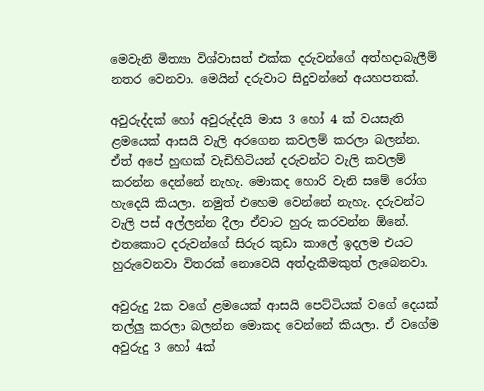මෙවැනි මිත්‍යා විශ්වාසත් එක්ක දරුවන්ගේ අත්හදාබැලීම් නතර වෙනවා. මෙයින් දරුවාට සිදුවන්නේ අයහපතක්.

අවුරුද්දක් හෝ අවුරුද්දයි මාස 3 හෝ 4 ක් වයසැති ළමයෙක් ආසයි වැලි අරගෙන කවලම් කරලා බලන්න. ඒත් අපේ හුඟක් වැඩිහිටියන් දරුවන්ට වැලි කවලම් කරන්න දෙන්නේ නැහැ. මොකද හොරි වැනි සමේ රෝග හැදෙයි කියලා. නමුත් එහෙම වෙන්නේ නැහැ. දරුවන්ට වැලි පස් අල්ලන්න දීලා ඒවාට හුරු කරවන්න ඕනේ. එතකොට දරුවන්ගේ සිරුර කුඩා කාලේ ඉදලම එයට හුරුවෙනවා විතරක් නොවෙයි අත්දැකීමකුත් ලැබෙනවා.

අවුරුදු 2ක වගේ ළමයෙක් ආසයි පෙට්ටියක් වගේ දෙයක් තල්ලු කරලා බලන්න මොකද වෙන්නේ කියලා. ඒ වගේම අවුරුදු 3 හෝ 4ක්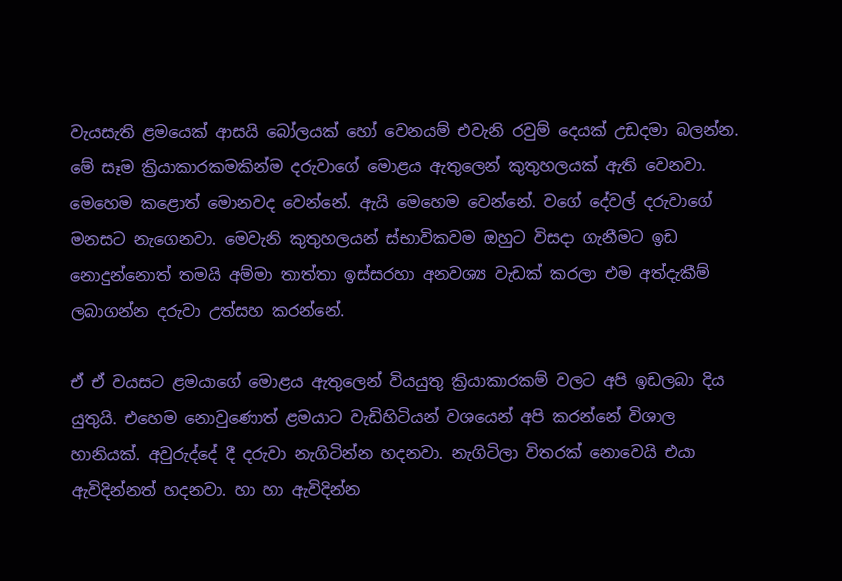වැයසැති ළමයෙක් ආසයි බෝලයක් හෝ වෙනයම් එවැනි රවුම් දෙයක් උඩදමා බලන්න. මේ සෑම ක්‍රියාකාරකමකින්ම දරුවාගේ මොළය ඇතුලෙන් කුතුහලයක් ඇති වෙනවා. මෙහෙම කළොත් මොනවද වෙන්නේ. ඇයි මෙහෙම වෙන්නේ. වගේ දේවල් දරුවාගේ මනසට නැගෙනවා. මෙවැනි කුතුහලයන් ස්භාවිකවම ඔහුට විසදා ගැනීමට ඉඩ නොදුන්නොත් තමයි අම්මා තාත්තා ඉස්සරහා අනවශ්‍ය වැඩක් කරලා එම අත්දැකීම් ලබාගන්න දරුවා උත්සහ කරන්නේ.

ඒ ඒ වයසට ළමයාගේ මොළය ඇතුලෙන් වියයුතු ක්‍රියාකාරකම් වලට අපි ඉඩලබා දිය යුතුයි. එහෙම නොවුණොත් ළමයාට වැඩිහිටියන් වශයෙන් අපි කරන්නේ විශාල හානියක්. අවුරුද්දේ දී දරුවා නැගිටින්න හදනවා. නැගිටිලා විතරක් නොවෙයි එයා ඇවිදින්නත් හදනවා. හා හා ඇවිදින්න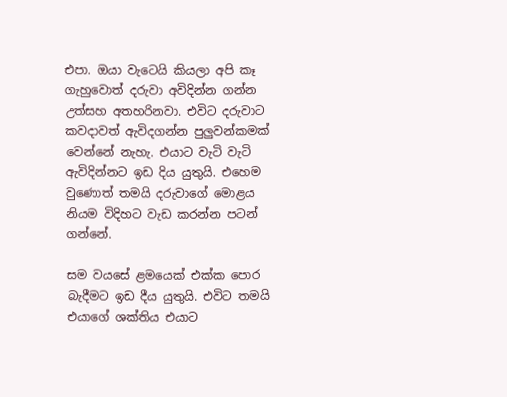එපා. ඔයා වැටෙයි කියලා අපි කෑ ගැහුවොත් දරුවා අවිදින්න ගන්න උත්සහ අතහරිනවා. එවිට දරුවාට කවදාවත් ඇවිදගන්න පුලුවන්කමක් වෙන්නේ නැහැ. එයාට වැටි වැටි ඇවිදින්නට ඉඩ දිය යුතුයි. එහෙම වුණොත් තමයි දරුවාගේ මොළය නියම විදිහට වැඩ කරන්න පටන් ගන්නේ.

සම වයසේ ළමයෙක් එක්ක පොර බැදීමට ඉඩ දීය යුතුයි. එවිට තමයි එයාගේ ශක්තිය එයාට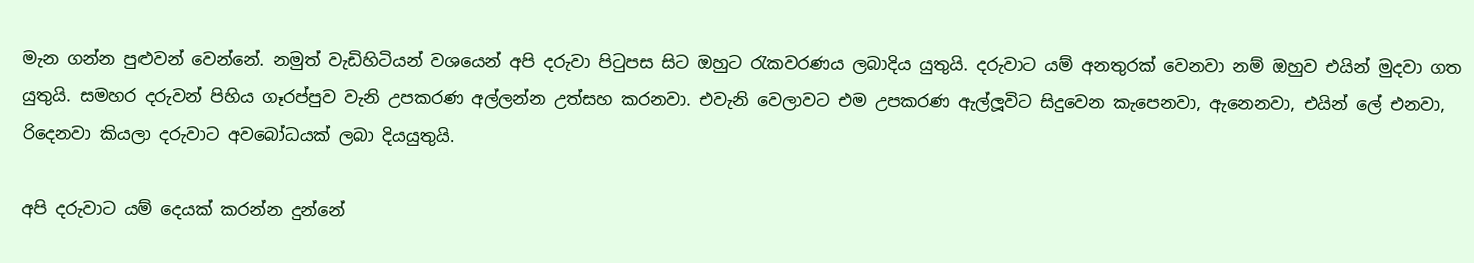මැන ගන්න පුළුවන් වෙන්නේ. නමුත් වැඩිහිටියන් වශයෙන් අපි දරුවා පිටුපස සිට ඔහුට රැකවරණය ලබාදිය යුතුයි. දරුවාට යම් අනතුරක් වෙනවා නම් ඔහුව එයින් මුදවා ගත යුතුයි. සමහර දරුවන් පිහිය ගෑරප්පුව වැනි උපකරණ අල්ලන්න උත්සහ කරනවා. එවැනි වෙලාවට එම උපකරණ ඇල්ලූවිට සිදුවෙන කැපෙනවා, ඇනෙනවා, එයින් ලේ එනවා, රිදෙනවා කියලා දරුවාට අවබෝධයක් ලබා දියයුතුයි.

අපි දරුවාට යම් දෙයක් කරන්න දුන්නේ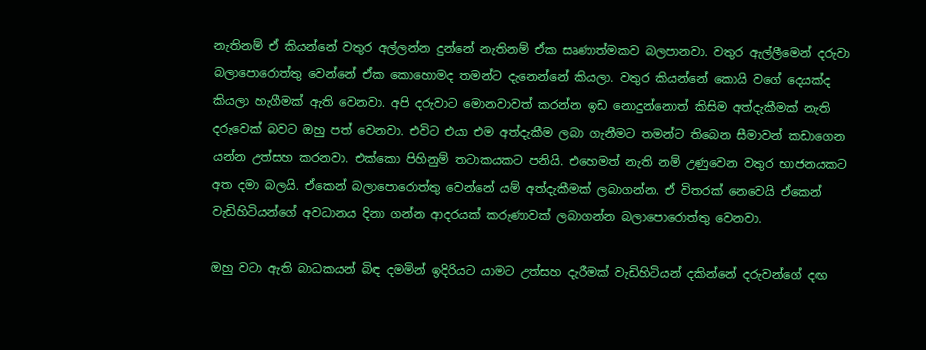නැතිනම් ඒ කියන්නේ වතුර අල්ලන්න දුන්නේ නැතිනම් ඒක සෘණාත්මකව බලපානවා. වතුර ඇල්ලීමෙන් දරුවා බලාපොරොත්තු වෙන්නේ ඒක කොහොමද තමන්ට දැනෙන්නේ කියලා. වතුර කියන්නේ කොයි වගේ දෙයක්ද කියලා හැගීමක් ඇති වෙනවා. අපි දරුවාට මොනවාවත් කරන්න ඉඩ නොදුන්නොත් කිසිම අත්දැකීමක් නැති දරුවෙක් බවට ඔහු පත් වෙනවා. එවිට එයා එම අත්දැකීම ලබා ගැනීමට තමන්ට තිබෙන සීමාවන් කඩාගෙන යන්න උත්සහ කරනවා. එක්කො පිහිනුම් තටාකයකට පනියි. එහෙමත් නැති නම් උණුවෙන වතුර භාජනයකට අත දමා බලයි. ඒකෙන් බලාපොරොත්තු වෙන්නේ යම් අත්දැකීමක් ලබාගන්න. ඒ විතරක් නෙවෙයි ඒකෙන් වැඩිහිටියන්ගේ අවධානය දිනා ගන්න ආදරයක් කරුණාවක් ලබාගන්න බලාපොරොත්තු වෙනවා.

ඔහු වටා ඇති බාධකයන් බිඳ දමමින් ඉදිරියට යාමට උත්සහ දැරීමක් වැඩිහිටියන් දකින්නේ දරුවන්ගේ දඟ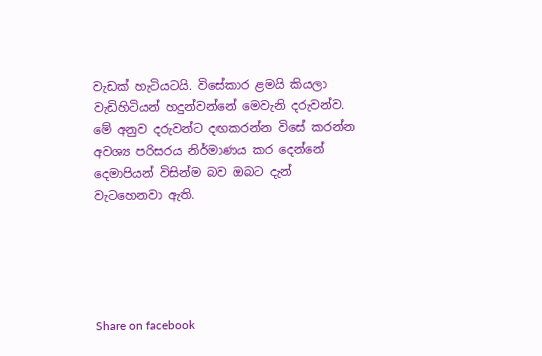වැඩක් හැටියටයි. විසේකාර ළමයි කියලා වැඩිහිටියන් හදුන්වන්නේ මෙවැනි දරුවන්ව. මේ අනුව දරුවන්ට දඟකරන්න විසේ කරන්න අවශ්‍ය පරිසරය නිර්මාණය කර දෙන්නේ දෙමාපියන් විසින්ම බව ඔබට දැන් වැටහෙනවා ඇති.





Share on facebook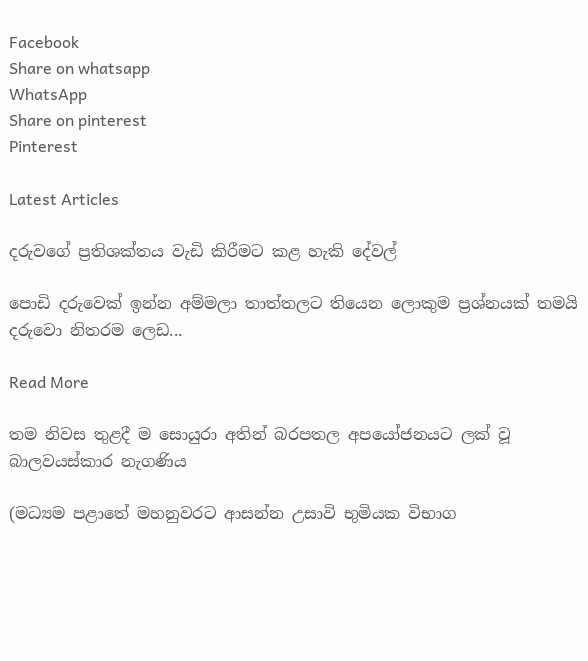Facebook
Share on whatsapp
WhatsApp
Share on pinterest
Pinterest

Latest Articles

දරුවගේ ප්‍රතිශක්තය වැඩි කිරීමට කළ හැකි දේවල්

පොඩි දරුවෙක් ඉන්න අම්මලා තාත්‍තලට තියෙන ලොකුම ප්‍රශ්නයක් තමයි දරුවො නිතරම ලෙඩ...

Read More

තම නිවස තුළදී ම සොයුරා අතින් බරපතල අපයෝජනයට ලක් වූ බාලවයස්කාර නැගණිය

(මධ්‍යම පළාතේ මහනුවරට ආසන්න උසාවි භුමියක විභාග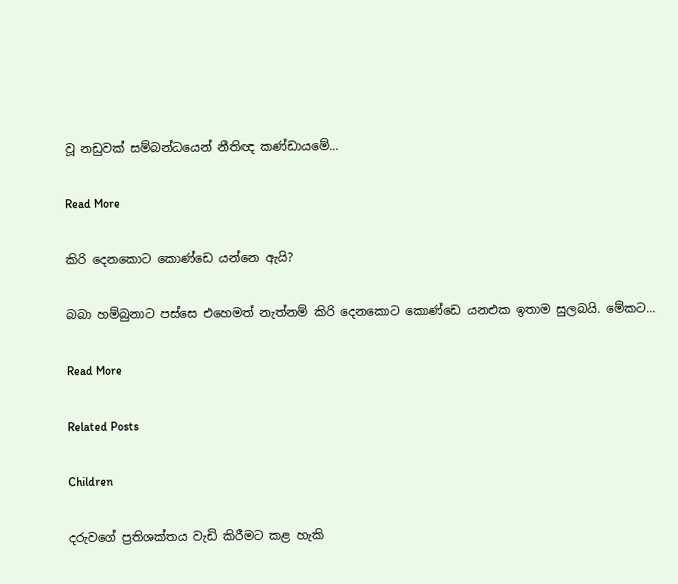වූ නඩුවක් සම්බන්ධයෙන් නීතිඥ කණ්ඩායමේ...

Read More

කිරි දෙනකොට කොණ්ඩෙ යන්නෙ ඇයි?

බබා හම්බුනාට පස්සෙ එහෙමත් නැත්නම් කිරි දෙනකොට කොණ්ඩෙ යනඑක ඉතාම සුලබයි. මේකට...

Read More

Related Posts

Children

දරුවගේ ප්‍රතිශක්තය වැඩි කිරීමට කළ හැකි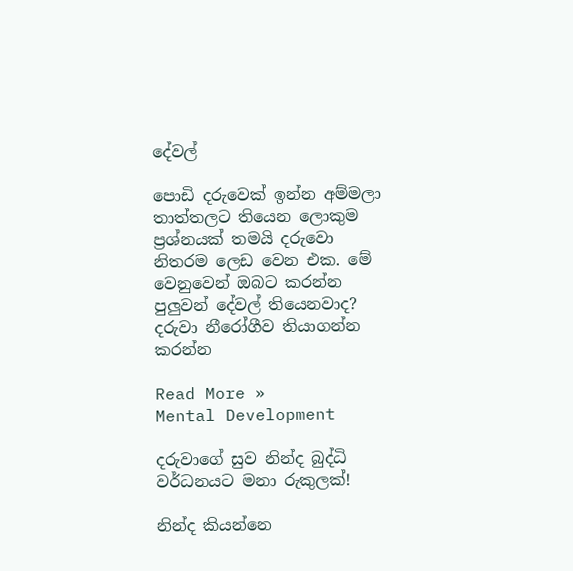දේවල්

පොඩි දරුවෙක් ඉන්න අම්මලා තාත්‍තලට තියෙන ලොකුම ප්‍රශ්නයක් තමයි දරුවො නිතරම ලෙඩ වෙන එක. මේ වෙනුවෙන් ඔබට කරන්න පුලුවන් දේවල් තියෙනවාද? දරුවා නීරෝගීව තියාගන්න කරන්න

Read More »
Mental Development

දරුවාගේ සුව නින්ද බුද්ධි වර්ධනයට මනා රුකුලක්!

නින්ද කියන්නෙ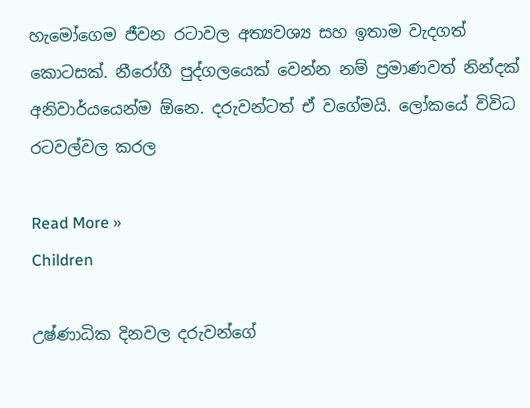හැමෝගෙම ජීවන රටාවල අත්‍යවශ්‍ය සහ ඉතාම වැදගත් කොටසක්. නීරෝගී පුද්ගලයෙක් වෙන්න නම් ප්‍රමාණවත් නින්දක් අනිවාර්යයෙන්ම ඕනෙ. දරුවන්ටත් ඒ වගේමයි. ලෝකයේ විවිධ රටවල්වල කරල

Read More »
Children

උෂ්ණාධික දිනවල දරුවන්ගේ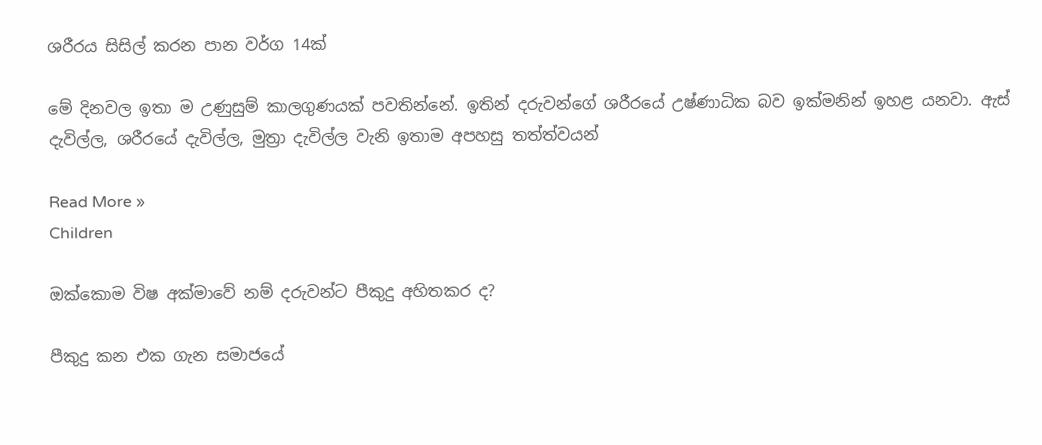ශරීරය සිසිල් කරන පාන වර්ග 14ක්

මේ දිනවල ඉතා ම උණුසුම් කාලගුණයක් පවතින්නේ. ඉතින් දරුවන්ගේ ශරීරයේ උෂ්ණාධික බව ඉක්මනින් ඉහළ යනවා. ඇස් දැවිල්ල, ශරීරයේ දැවිල්ල, මුත්‍රා දැවිල්ල වැනි ඉතාම අපහසු තත්ත්වයන්

Read More »
Children

ඔක්කොම විෂ අක්මාවේ නම් දරුවන්ට පීකුදු අහිතකර ද?

පීකුදු කන එක ගැන සමාජයේ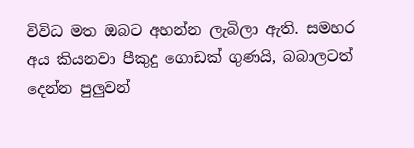විවිධ මත ඔබට අහන්න ලැබිලා ඇති. සමහර අය කියනවා පීකුදු ගොඩක් ගුණයි, බබාලටත් දෙන්න පුලුවන්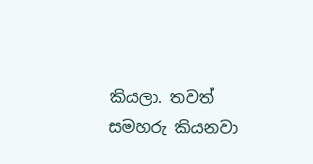කියලා. තවත් සමහරු කියනවා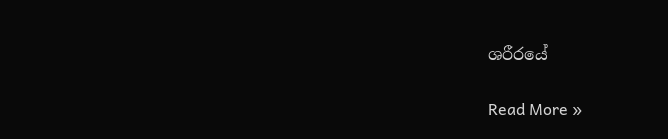ශරීරයේ

Read More »